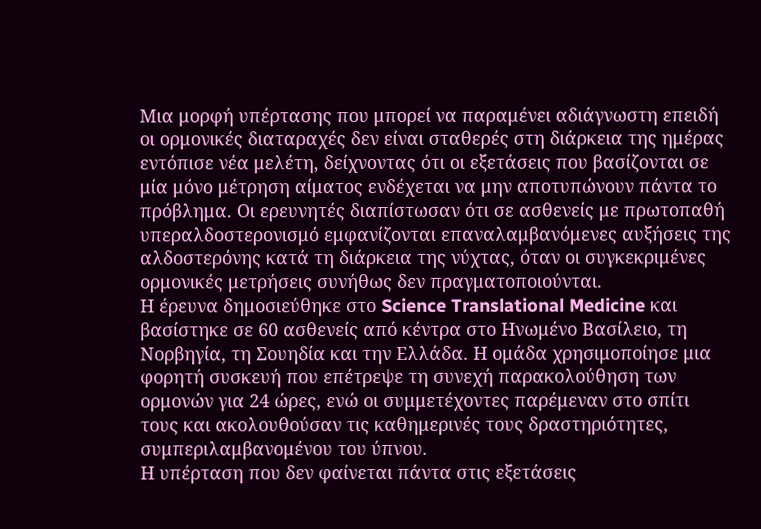Μια μορφή υπέρτασης που μπορεί να παραμένει αδιάγνωστη επειδή οι ορμονικές διαταραχές δεν είναι σταθερές στη διάρκεια της ημέρας εντόπισε νέα μελέτη, δείχνοντας ότι οι εξετάσεις που βασίζονται σε μία μόνο μέτρηση αίματος ενδέχεται να μην αποτυπώνουν πάντα το πρόβλημα. Οι ερευνητές διαπίστωσαν ότι σε ασθενείς με πρωτοπαθή υπεραλδοστερονισμό εμφανίζονται επαναλαμβανόμενες αυξήσεις της αλδοστερόνης κατά τη διάρκεια της νύχτας, όταν οι συγκεκριμένες ορμονικές μετρήσεις συνήθως δεν πραγματοποιούνται.
Η έρευνα δημοσιεύθηκε στο Science Translational Medicine και βασίστηκε σε 60 ασθενείς από κέντρα στο Ηνωμένο Βασίλειο, τη Νορβηγία, τη Σουηδία και την Ελλάδα. Η ομάδα χρησιμοποίησε μια φορητή συσκευή που επέτρεψε τη συνεχή παρακολούθηση των ορμονών για 24 ώρες, ενώ οι συμμετέχοντες παρέμεναν στο σπίτι τους και ακολουθούσαν τις καθημερινές τους δραστηριότητες, συμπεριλαμβανομένου του ύπνου.
Η υπέρταση που δεν φαίνεται πάντα στις εξετάσεις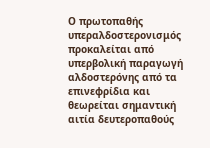Ο πρωτοπαθής υπεραλδοστερονισμός προκαλείται από υπερβολική παραγωγή αλδοστερόνης από τα επινεφρίδια και θεωρείται σημαντική αιτία δευτεροπαθούς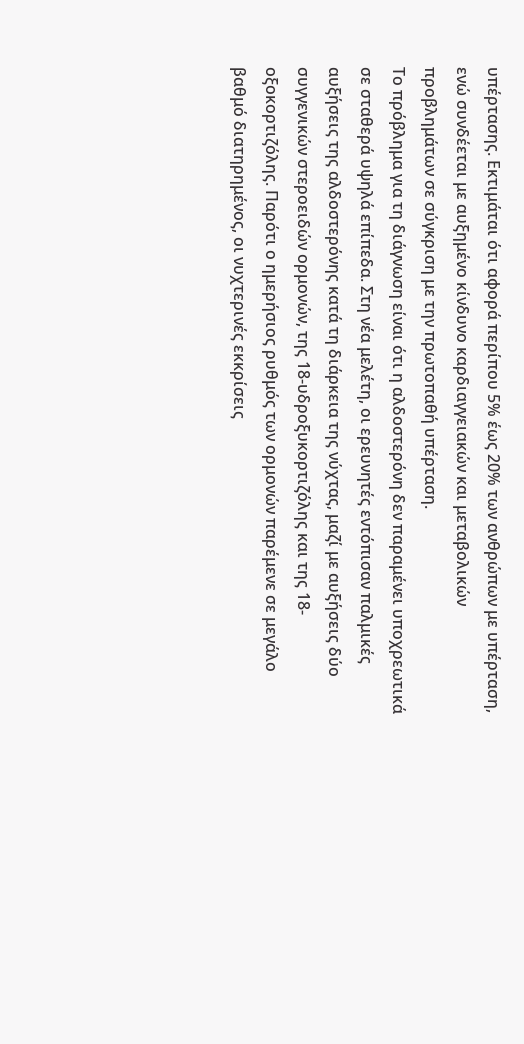υπέρτασης. Εκτιμάται ότι αφορά περίπου 5% έως 20% των ανθρώπων με υπέρταση, ενώ συνδέεται με αυξημένο κίνδυνο καρδιαγγειακών και μεταβολικών προβλημάτων σε σύγκριση με την πρωτοπαθή υπέρταση.
Το πρόβλημα για τη διάγνωση είναι ότι η αλδοστερόνη δεν παραμένει υποχρεωτικά σε σταθερά υψηλά επίπεδα. Στη νέα μελέτη, οι ερευνητές εντόπισαν παλμικές αυξήσεις της αλδοστερόνης κατά τη διάρκεια της νύχτας, μαζί με αυξήσεις δύο συγγενικών στεροειδών ορμονών, της 18-υδροξυκορτιζόλης και της 18-οξοκορτιζόλης. Παρότι ο ημερήσιος ρυθμός των ορμονών παρέμενε σε μεγάλο βαθμό διατηρημένος, οι νυχτερινές εκκρίσεις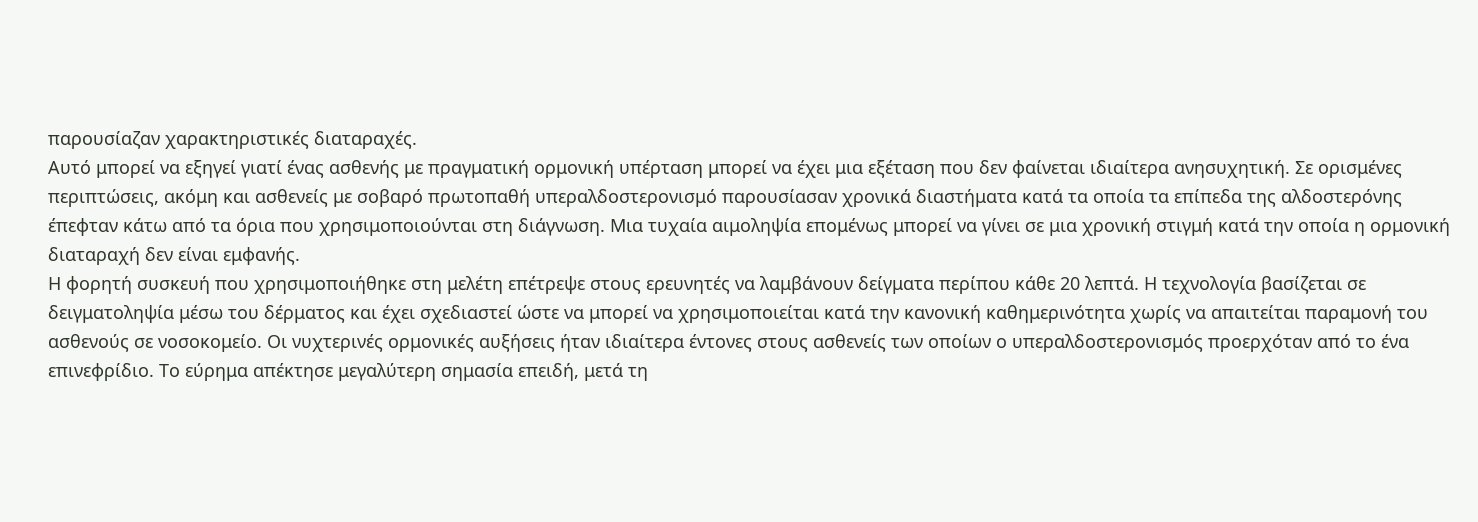παρουσίαζαν χαρακτηριστικές διαταραχές.
Αυτό μπορεί να εξηγεί γιατί ένας ασθενής με πραγματική ορμονική υπέρταση μπορεί να έχει μια εξέταση που δεν φαίνεται ιδιαίτερα ανησυχητική. Σε ορισμένες περιπτώσεις, ακόμη και ασθενείς με σοβαρό πρωτοπαθή υπεραλδοστερονισμό παρουσίασαν χρονικά διαστήματα κατά τα οποία τα επίπεδα της αλδοστερόνης έπεφταν κάτω από τα όρια που χρησιμοποιούνται στη διάγνωση. Μια τυχαία αιμοληψία επομένως μπορεί να γίνει σε μια χρονική στιγμή κατά την οποία η ορμονική διαταραχή δεν είναι εμφανής.
Η φορητή συσκευή που χρησιμοποιήθηκε στη μελέτη επέτρεψε στους ερευνητές να λαμβάνουν δείγματα περίπου κάθε 20 λεπτά. Η τεχνολογία βασίζεται σε δειγματοληψία μέσω του δέρματος και έχει σχεδιαστεί ώστε να μπορεί να χρησιμοποιείται κατά την κανονική καθημερινότητα χωρίς να απαιτείται παραμονή του ασθενούς σε νοσοκομείο. Οι νυχτερινές ορμονικές αυξήσεις ήταν ιδιαίτερα έντονες στους ασθενείς των οποίων ο υπεραλδοστερονισμός προερχόταν από το ένα επινεφρίδιο. Το εύρημα απέκτησε μεγαλύτερη σημασία επειδή, μετά τη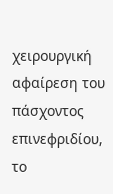χειρουργική αφαίρεση του πάσχοντος επινεφριδίου, το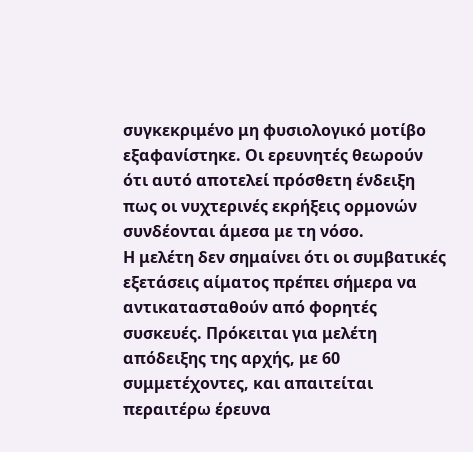συγκεκριμένο μη φυσιολογικό μοτίβο εξαφανίστηκε. Οι ερευνητές θεωρούν ότι αυτό αποτελεί πρόσθετη ένδειξη πως οι νυχτερινές εκρήξεις ορμονών συνδέονται άμεσα με τη νόσο.
Η μελέτη δεν σημαίνει ότι οι συμβατικές εξετάσεις αίματος πρέπει σήμερα να αντικατασταθούν από φορητές συσκευές. Πρόκειται για μελέτη απόδειξης της αρχής, με 60 συμμετέχοντες, και απαιτείται περαιτέρω έρευνα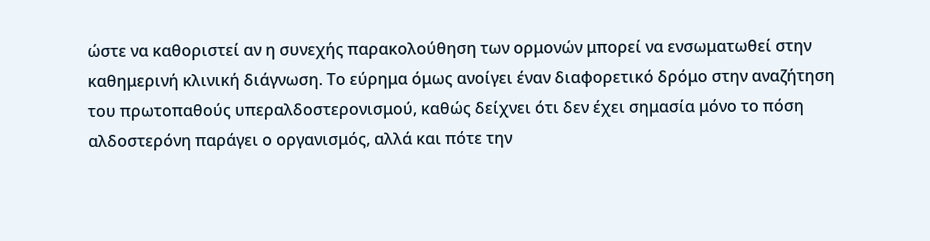ώστε να καθοριστεί αν η συνεχής παρακολούθηση των ορμονών μπορεί να ενσωματωθεί στην καθημερινή κλινική διάγνωση. Το εύρημα όμως ανοίγει έναν διαφορετικό δρόμο στην αναζήτηση του πρωτοπαθούς υπεραλδοστερονισμού, καθώς δείχνει ότι δεν έχει σημασία μόνο το πόση αλδοστερόνη παράγει ο οργανισμός, αλλά και πότε την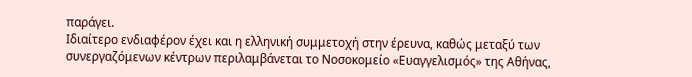παράγει.
Ιδιαίτερο ενδιαφέρον έχει και η ελληνική συμμετοχή στην έρευνα, καθώς μεταξύ των συνεργαζόμενων κέντρων περιλαμβάνεται το Νοσοκομείο «Ευαγγελισμός» της Αθήνας,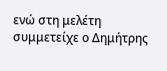ενώ στη μελέτη συμμετείχε ο Δημήτρης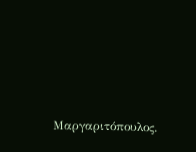Μαργαριτόπουλος.